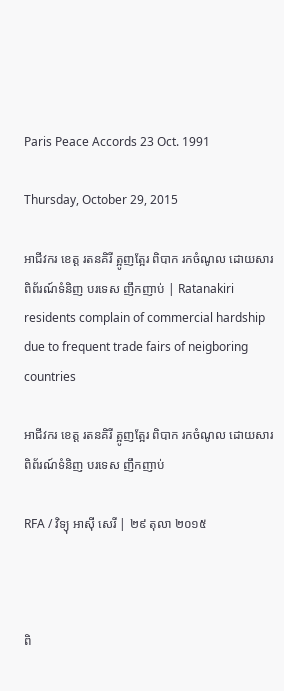Paris Peace Accords 23 Oct. 1991

Thursday, October 29, 2015

អាជីវករ ខេត្ត រតនគិរី ត្អូញត្អែរ ពិបាក រកចំណូល ដោយសារ ពិព័រណ៍ទំនិញ បរទេស ញឹកញាប់ | Ratanakiri residents complain of commercial hardship due to frequent trade fairs of neigboring countries

អាជីវករ ខេត្ត រតនគិរី ត្អូញត្អែរ ពិបាក រកចំណូល ដោយសារ ពិព័រណ៍ទំនិញ បរទេស ញឹកញាប់

RFA / វិទ្យុ អាស៊ី សេរី | ២៩ តុលា ២០១៥



ពិ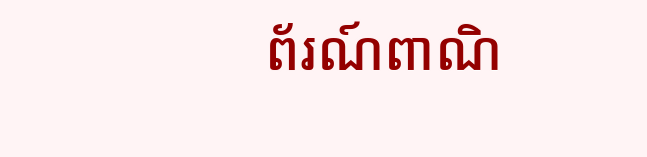ព័រណ៍ពាណិ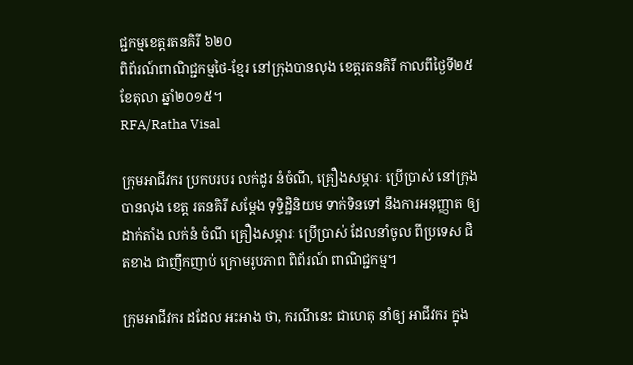ជ្ជកម្មខេត្តរតនគិរី ៦២០
ពិព័រណ៍ពាណិជ្ជកម្មថៃ-ខ្មែរ នៅក្រុងបានលុង ខេត្តរតនគិរី កាលពីថ្ងៃទី២៥ ខែតុលា ឆ្នាំ២០១៥។
RFA/Ratha Visal

ក្រុមអាជីវករ ប្រកបរបរ លក់ដូរ នំចំណី, គ្រឿងសម្ភារៈ ប្រើប្រាស់ នៅក្រុង បានលុង ខេត្ត រតនគិរី សម្ដែង ទុទ្ទិដ្ឋិនិយម ទាក់ទិនទៅ នឹងការអនុញ្ញាត ឲ្យដាក់តាំង លក់នំ ចំណី គ្រឿងសម្ភារៈ ប្រើប្រាស់ ដែលនាំចូល ពីប្រទេស ជិតខាង ជាញឹកញាប់ ក្រោមរូបភាព ពិព័រណ៍ ពាណិជ្ជកម្ម។

ក្រុមអាជីវករ ដដែល អះអាង ថា, ករណីនេះ ជាហេតុ នាំឲ្យ អាជីវករ ក្នុង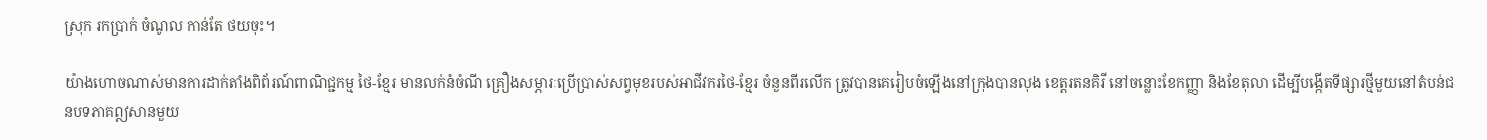ស្រុក រកប្រាក់ ចំណូល កាន់តែ ថយចុះ។

យ៉ាងហោចណាស់មានការដាក់តាំងពិព័រណ៍ពាណិជ្ជកម្ម ថៃ-ខ្មែរ មានលក់នំចំណី គ្រឿងសម្ភារៈប្រើប្រាស់សព្វមុខរបស់អាជីវករថៃ-ខ្មែរ ចំនួនពីរលើក ត្រូវបានគេរៀបចំឡើងនៅក្រុងបានលុង ខេត្តរតនគិរី នៅចន្លោះខែកញ្ញា និងខែតុលា ដើម្បីបង្កើតទីផ្សារថ្មីមួយនៅតំបន់ជនបទភាគឦសានមួយ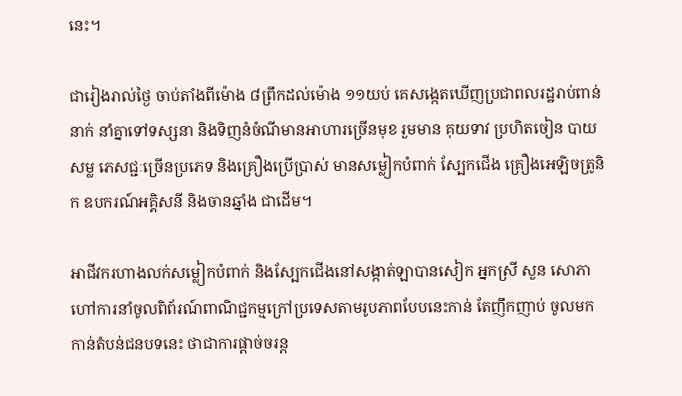នេះ។

ជារៀងរាល់ថ្ងៃ ចាប់តាំងពីម៉ោង ៨ព្រឹកដល់ម៉ោង ១១យប់ គេសង្កេតឃើញប្រជាពលរដ្ឋរាប់ពាន់នាក់ នាំគ្នាទៅទស្សនា និងទិញនំចំណីមានអាហារច្រើនមុខ រួមមាន គុយទាវ ប្រហិតចៀន បាយសម្ល ភេសជ្ជៈច្រើនប្រភេទ និងគ្រឿងប្រើប្រាស់ មានសម្លៀកបំពាក់ ស្បែកជើង គ្រឿងអេឡិចត្រូនិក ឧបករណ៍អគ្គិសនី និងចានឆ្នាំង ជាដើម។

អាជីវករហាងលក់សម្លៀកបំពាក់ និងស្បែកជើងនៅសង្កាត់ឡាបានសៀក អ្នកស្រី សួន សោភា ហៅការនាំចូលពិព័រណ៍ពាណិជ្ជកម្មក្រៅប្រទេសតាមរូបភាពបែបនេះកាន់ តែញឹកញាប់ ចូលមកកាន់តំបន់ជនបទនេះ ថាជាការផ្តាច់ចរន្ត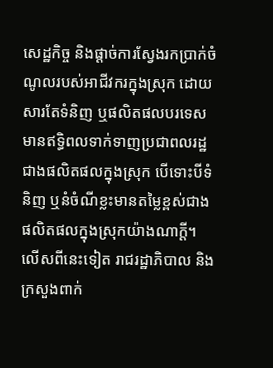សេដ្ឋកិច្ច និងផ្ដាច់ការស្វែងរកប្រាក់ចំណូលរបស់អាជីវករក្នុងស្រុក ដោយសារតែទំនិញ ឬផលិតផលបរទេសមានឥទ្ធិពលទាក់ទាញប្រជាពលរដ្ឋជាងផលិតផលក្នុងស្រុក បើទោះបីទំនិញ ឬនំចំណីខ្លះមានតម្លៃខ្ពស់ជាងផលិតផលក្នុងស្រុកយ៉ាងណាក្តី។ លើសពីនេះទៀត រាជរដ្ឋាភិបាល និងក្រសួងពាក់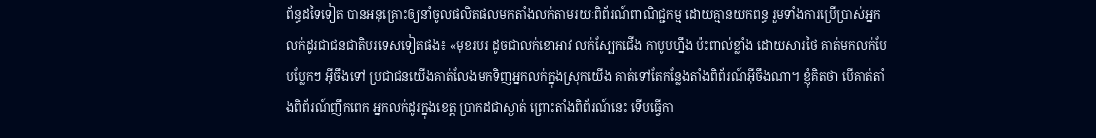ព័ន្ធដទៃទៀត បានអនុគ្រោះឲ្យនាំចូលផលិតផលមកតាំងលក់តាមរយៈពិព័រណ៍ពាណិជ្ជកម្ម ដោយគ្មានយកពន្ធ រួមទាំងការប្រើប្រាស់អ្នកលក់ដូរជាជនជាតិបរទេសទៀតផង៖ «មុខរបរ ដូចជាលក់ខោអាវ លក់ស្បែកជើង កាបូបហ្នឹង ប៉ះពាល់ខ្លាំង ដោយសារថៃ គាត់មកលក់បែបប្លែកៗ អ៊ីចឹងទៅ ប្រជាជនយើងគាត់លែងមកទិញអ្នកលក់ក្នុងស្រុកយើង គាត់ទៅតែកន្លែងតាំងពិព័រណ៍អ៊ីចឹងណា។ ខ្ញុំគិតថា បើគាត់តាំងពិព័រណ៍ញឹកពេក អ្នកលក់ដូរក្នុងខេត្ត ប្រាកដជាស្ងាត់ ព្រោះតាំងពិព័រណ៍នេះ ទើបធ្វើកា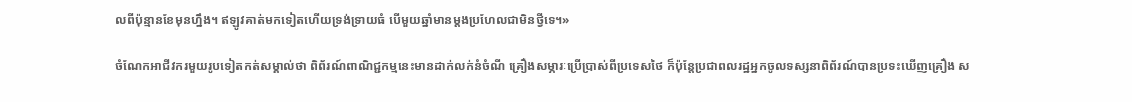លពីប៉ុន្មានខែមុនហ្នឹង។ ឥឡូវគាត់មកទៀតហើយទ្រង់ទ្រាយធំ បើមួយឆ្នាំមានម្តងប្រហែលជាមិនថ្វីទេ។»

ចំណែកអាជីវករមួយរូបទៀតកត់សម្គាល់ថា ពិព័រណ៍ពាណិជ្ជកម្មនេះមានដាក់លក់នំចំណី គ្រឿងសម្ភារៈប្រើប្រាស់ពីប្រទេសថៃ ក៏ប៉ុន្តែប្រជាពលរដ្ឋអ្នកចូលទស្សនាពិព័រណ៍បានប្រទះឃើញគ្រឿង ស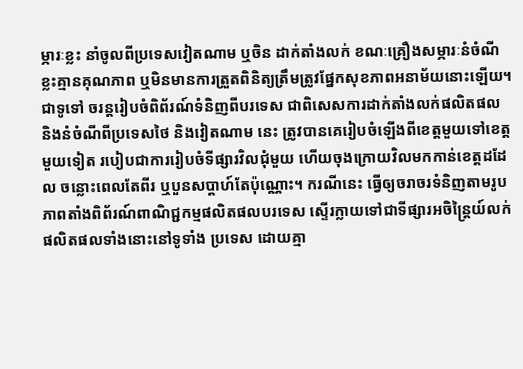ម្ភារៈខ្លះ នាំចូលពីប្រទេសវៀតណាម ឬចិន ដាក់តាំងលក់ ខណៈគ្រឿងសម្ភារៈនំចំណីខ្លះគ្មានគុណភាព ឬមិនមានការត្រួតពិនិត្យត្រឹមត្រូវផ្នែកសុខភាពអនាម័យនោះឡើយ។
ជាទូទៅ ចរន្តរៀបចំពិព័រណ៍ទំនិញពីបរទេស ជាពិសេសការដាក់តាំងលក់ផលិតផល និងនំចំណីពីប្រទេសថៃ និងវៀតណាម នេះ ត្រូវបានគេរៀបចំឡើងពីខេត្តមួយទៅខេត្តមួយទៀត របៀបជាការរៀបចំទីផ្សារវិលជុំមួយ ហើយចុងក្រោយវិលមកកាន់ខេត្តដដែល ចន្លោះពេលតែពីរ ឬបួនសប្ដាហ៍តែប៉ុណ្ណោះ។ ករណីនេះ ធ្វើឲ្យចរាចរទំនិញតាមរូបភាពតាំងពិព័រណ៍ពាណិជ្ជកម្មផលិតផលបរទេស ស្ទើរក្លាយទៅជាទីផ្សារអចិន្ត្រៃយ៍លក់ផលិតផលទាំងនោះនៅទូទាំង ប្រទេស ដោយគ្មា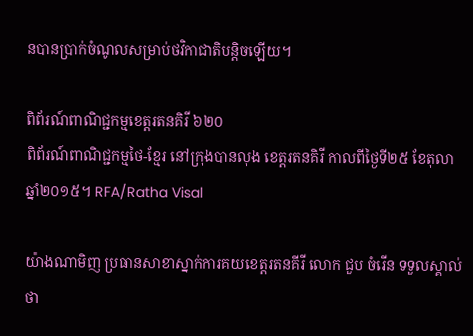នបានប្រាក់ចំណូលសម្រាប់ថវិកាជាតិបន្តិចឡើយ។

ពិព័រណ៍ពាណិជ្ជកម្មខេត្តរតនគិរី ៦២០
ពិព័រណ៍ពាណិជ្ជកម្មថៃ-ខ្មែរ នៅក្រុងបានលុង ខេត្តរតនគិរី កាលពីថ្ងៃទី២៥ ខែតុលា ឆ្នាំ២០១៥។ RFA/Ratha Visal

យ៉ាងណាមិញ ប្រធានសាខាស្នាក់ការគយខេត្តរតនគីរី លោក ជួប ចំរើន ទទួលស្គាល់ថា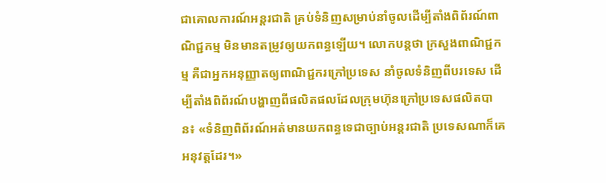ជាគោលការណ៍អន្តរជាតិ គ្រប់ទំនិញសម្រាប់នាំចូលដើម្បីតាំងពិព័រណ៍ពាណិជ្ជកម្ម មិនមានតម្រូវឲ្យយកពន្ធឡើយ។ លោកបន្តថា ក្រសួងពាណិជ្ជកម្ម គឺជាអ្នកអនុញ្ញាតឲ្យពាណិជ្ជករក្រៅប្រទេស នាំចូលទំនិញពីបរទេស ដើម្បីតាំងពិព័រណ៍បង្ហាញពីផលិតផលដែលក្រុមហ៊ុនក្រៅប្រទេសផលិតបាន៖ «ទំនិញពិព័រណ៍អត់មានយកពន្ធទេជាច្បាប់អន្តរជាតិ ប្រទេសណាក៏គេអនុវត្តដែរ។»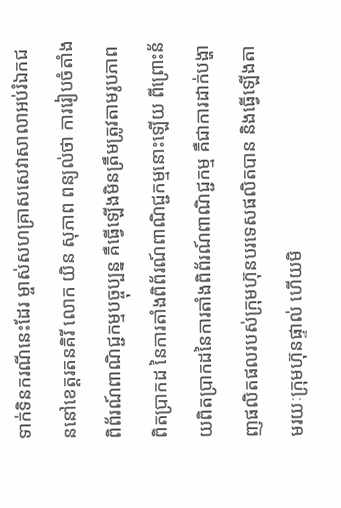ទាក់ទិនករណីនេះដែរ ម្ចាស់សហគ្រាសសេវាសាលាអប់រំឯកជននៅខេត្តរតនគិរី លោក យិន សុភាព ពន្យល់ថា ការរៀបចំតាំងពិព័រណ៍ពាណិជ្ជកម្មបច្ចុប្បន្ន គឺធ្វើឡើងមិនត្រឹមត្រូវតាមរូបភាពពិតប្រាកដ នៃការតាំងពិព័រណ៍ពាណិជ្ជកម្មនោះឡើយ ពីព្រោះន័យពិតប្រាកដនៃការតាំងពិព័រណ៍ពាណិជ្ជកម្ម គឺជាការដាក់បង្ហាញផលិតផលរបស់ក្រុមហ៊ុនបរទេសផលិតបាន និងធ្វើឡើងតាមរយៈក្រុមហ៊ុនផ្ទាល់ ហើយមិ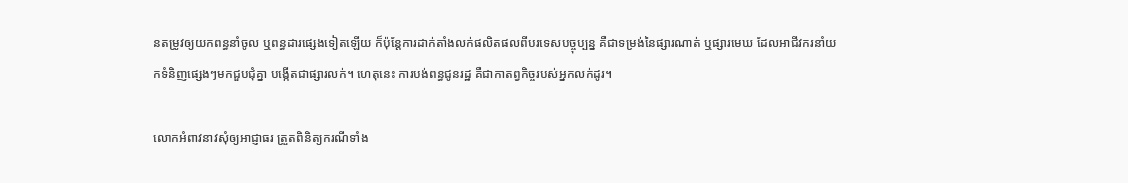នតម្រូវឲ្យយកពន្ធនាំចូល ឬពន្ធដារផ្សេងទៀតឡើយ ក៏ប៉ុន្តែការដាក់តាំងលក់ផលិតផលពីបរទេសបច្ចុប្បន្ន គឺជាទម្រង់នៃផ្សារណាត់ ឬផ្សារមេឃ ដែលអាជីវករនាំយកទំនិញផ្សេងៗមកជួបជុំគ្នា បង្កើតជាផ្សារលក់។ ហេតុនេះ ការបង់ពន្ធជូនរដ្ឋ គឺជាកាតព្វកិច្ចរបស់អ្នកលក់ដូរ។

លោកអំពាវនាវសុំឲ្យអាជ្ញាធរ ត្រួតពិនិត្យករណីទាំង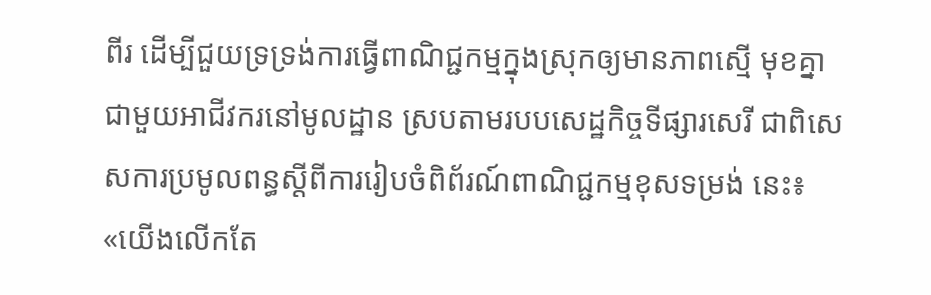ពីរ ដើម្បីជួយទ្រទ្រង់ការធ្វើពាណិជ្ជកម្មក្នុងស្រុកឲ្យមានភាពស្មើ មុខគ្នាជាមួយអាជីវករនៅមូលដ្ឋាន ស្របតាមរបបសេដ្ឋកិច្ចទីផ្សារសេរី ជាពិសេសការប្រមូលពន្ធស្ដីពីការរៀបចំពិព័រណ៍ពាណិជ្ជកម្មខុសទម្រង់ នេះ៖ «យើងលើកតែ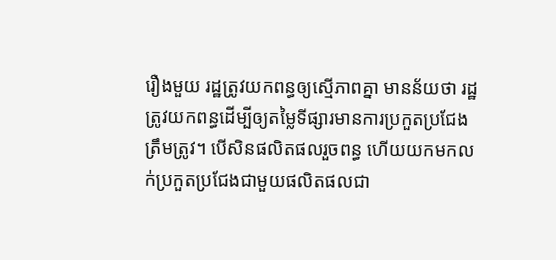រឿងមួយ រដ្ឋត្រូវយកពន្ធឲ្យស្មើភាពគ្នា មានន័យថា រដ្ឋត្រូវយកពន្ធដើម្បីឲ្យតម្លៃទីផ្សារមានការប្រកួតប្រជែង ត្រឹមត្រូវ។ បើសិនផលិតផលរួចពន្ធ ហើយយកមកលក់ប្រកួតប្រជែងជាមួយផលិតផលជា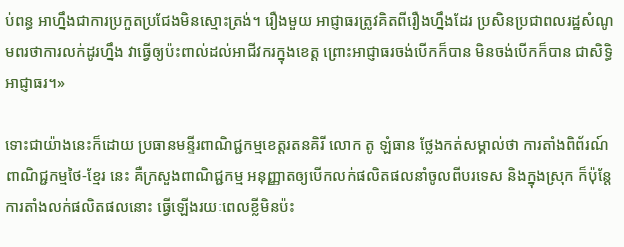ប់ពន្ធ អាហ្នឹងជាការប្រកួតប្រជែងមិនស្មោះត្រង់។ រឿងមួយ អាជ្ញាធរត្រូវគិតពីរឿងហ្នឹងដែរ ប្រសិនប្រជាពលរដ្ឋសំណូមពរថាការលក់ដូរហ្នឹង វាធ្វើឲ្យប៉ះពាល់ដល់អាជីវករក្នុងខេត្ត ព្រោះអាជ្ញាធរចង់បើកក៏បាន មិនចង់បើកក៏បាន ជាសិទ្ធិអាជ្ញាធរ។»

ទោះជាយ៉ាងនេះក៏ដោយ ប្រធានមន្ទីរពាណិជ្ជកម្មខេត្តរតនគិរី លោក តូ ឡំធាន ថ្លែងកត់សម្គាល់ថា ការតាំងពិព័រណ៍ពាណិជ្ជកម្មថៃ-ខ្មែរ នេះ គឺក្រសួងពាណិជ្ជកម្ម អនុញ្ញាតឲ្យបើកលក់ផលិតផលនាំចូលពីបរទេស និងក្នុងស្រុក ក៏ប៉ុន្តែការតាំងលក់ផលិតផលនោះ ធ្វើឡើងរយៈពេលខ្លីមិនប៉ះ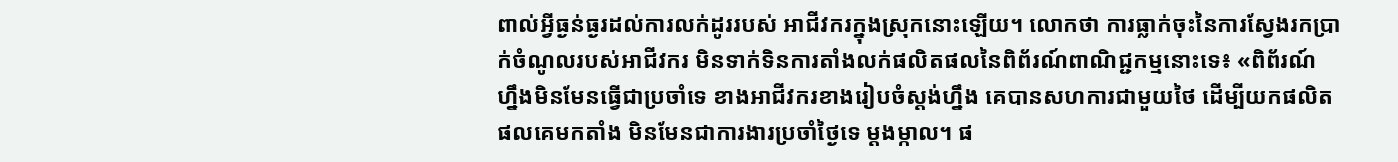ពាល់អ្វីធ្ងន់ធ្ងរដល់ការលក់ដូររបស់ អាជីវករក្នុងស្រុកនោះឡើយ។ លោកថា ការធ្លាក់ចុះនៃការស្វែងរកប្រាក់ចំណូលរបស់អាជីវករ មិនទាក់ទិនការតាំងលក់ផលិតផលនៃពិព័រណ៍ពាណិជ្ជកម្មនោះទេ៖ «ពិព័រណ៍ ហ្នឹងមិនមែនធ្វើជាប្រចាំទេ ខាងអាជីវករខាងរៀបចំស្តង់ហ្នឹង គេបានសហការជាមួយថៃ ដើម្បីយកផលិតផលគេមកតាំង មិនមែនជាការងារប្រចាំថ្ងៃទេ ម្តងម្កាល។ ផ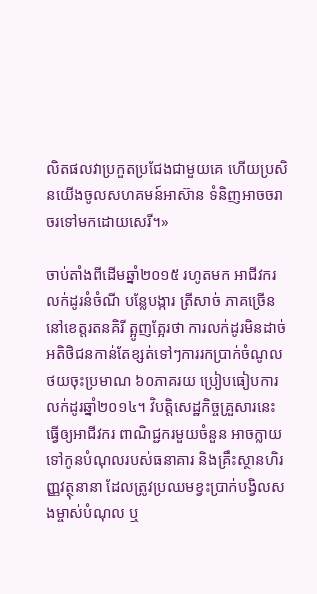លិតផលវាប្រកួតប្រជែងជាមួយគេ ហើយប្រសិនយើងចូលសហគមន៍អាស៊ាន ទំនិញអាចចរាចរទៅមកដោយសេរី។»

ចាប់តាំងពីដើមឆ្នាំ២០១៥ រហូតមក អាជីវករលក់ដូរនំចំណី បន្លែបង្ការ ត្រីសាច់ ភាគច្រើននៅខេត្តរតនគិរី ត្អូញត្អែរថា ការលក់ដូរមិនដាច់ អតិថិជនកាន់តែខ្សត់ទៅៗការរកប្រាក់ចំណូលថយចុះប្រមាណ ៦០ភាគរយ ប្រៀបធៀបការលក់ដូរឆ្នាំ២០១៤។ វិបត្តិសេដ្ឋកិច្ចគ្រួសារនេះ ធ្វើឲ្យអាជីវករ ពាណិជ្ជករមួយចំនួន អាចក្លាយទៅកូនបំណុលរបស់ធនាគារ និងគ្រឹះស្ថានហិរញ្ញវត្ថុនានា ដែលត្រូវប្រឈមខ្វះប្រាក់បង្វិលសងម្ចាស់បំណុល ឬ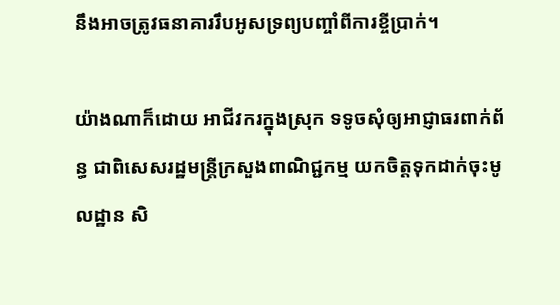នឹងអាចត្រូវធនាគាររឹបអូសទ្រព្យបញ្ចាំពីការខ្ចីប្រាក់។

យ៉ាងណាក៏ដោយ អាជីវករក្នុងស្រុក ទទូចសុំឲ្យអាជ្ញាធរពាក់ព័ន្ធ ជាពិសេសរដ្ឋមន្ត្រីក្រសួងពាណិជ្ជកម្ម យកចិត្តទុកដាក់ចុះមូលដ្ឋាន សិ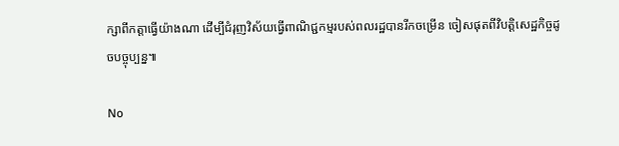ក្សាពីកត្តាធ្វើយ៉ាងណា ដើម្បីជំរុញវិស័យធ្វើពាណិជ្ជកម្មរបស់ពលរដ្ឋបានរីកចម្រើន ចៀសផុតពីវិបត្តិសេដ្ឋកិច្ចដូចបច្ចុប្បន្ន៕

No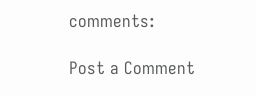comments:

Post a Comment